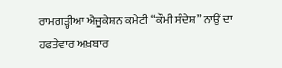ਰਾਮਗੜ੍ਹੀਆ ਐਜੂਕੇਸ਼ਨ ਕਮੇਟੀ “ਕੌਮੀ ਸੰਦੇਸ਼” ਨਾਉਂ ਦਾ ਹਫਤੇਵਾਰ ਅਖ਼ਬਾਰ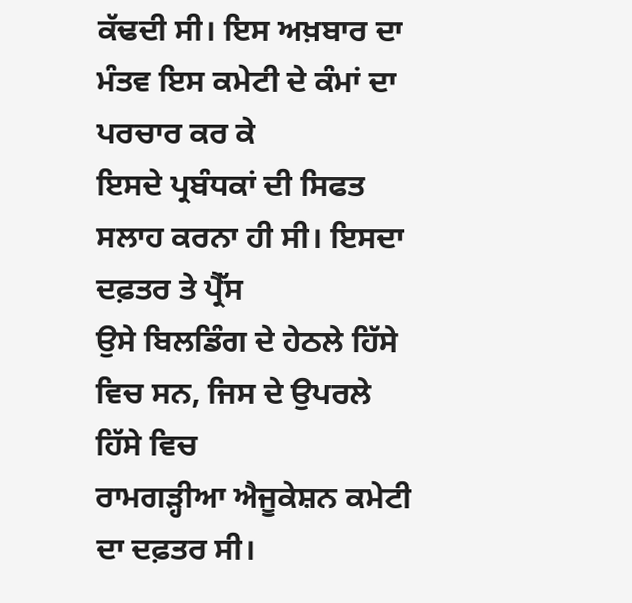ਕੱਢਦੀ ਸੀ। ਇਸ ਅਖ਼ਬਾਰ ਦਾ ਮੰਤਵ ਇਸ ਕਮੇਟੀ ਦੇ ਕੰਮਾਂ ਦਾ ਪਰਚਾਰ ਕਰ ਕੇ
ਇਸਦੇ ਪ੍ਰਬੰਧਕਾਂ ਦੀ ਸਿਫਤ ਸਲਾਹ ਕਰਨਾ ਹੀ ਸੀ। ਇਸਦਾ ਦਫ਼ਤਰ ਤੇ ਪ੍ਰੈੱਸ
ਉਸੇ ਬਿਲਡਿੰਗ ਦੇ ਹੇਠਲੇ ਹਿੱਸੇ ਵਿਚ ਸਨ, ਜਿਸ ਦੇ ਉਪਰਲੇ ਹਿੱਸੇ ਵਿਚ
ਰਾਮਗੜ੍ਹੀਆ ਐਜੂਕੇਸ਼ਨ ਕਮੇਟੀ ਦਾ ਦਫ਼ਤਰ ਸੀ।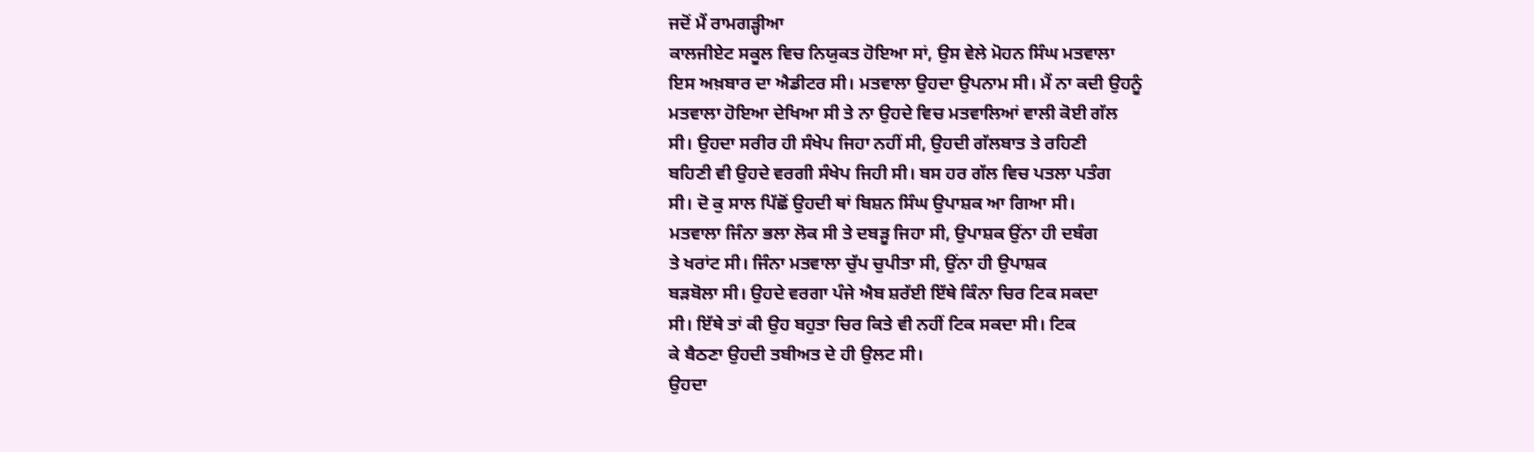ਜਦੋਂ ਮੈਂ ਰਾਮਗੜ੍ਹੀਆ
ਕਾਲਜੀਏਟ ਸਕੂਲ ਵਿਚ ਨਿਯੁਕਤ ਹੋਇਆ ਸਾਂ, ਉਸ ਵੇਲੇ ਮੋਹਨ ਸਿੰਘ ਮਤਵਾਲਾ
ਇਸ ਅਖ਼ਬਾਰ ਦਾ ਐਡੀਟਰ ਸੀ। ਮਤਵਾਲਾ ਉਹਦਾ ਉਪਨਾਮ ਸੀ। ਮੈਂ ਨਾ ਕਦੀ ਉਹਨੂੰ
ਮਤਵਾਲਾ ਹੋਇਆ ਦੇਖਿਆ ਸੀ ਤੇ ਨਾ ਉਹਦੇ ਵਿਚ ਮਤਵਾਲਿਆਂ ਵਾਲੀ ਕੋਈ ਗੱਲ
ਸੀ। ਉਹਦਾ ਸਰੀਰ ਹੀ ਸੰਖੇਪ ਜਿਹਾ ਨਹੀਂ ਸੀ, ਉਹਦੀ ਗੱਲਬਾਤ ਤੇ ਰਹਿਣੀ
ਬਹਿਣੀ ਵੀ ਉਹਦੇ ਵਰਗੀ ਸੰਖੇਪ ਜਿਹੀ ਸੀ। ਬਸ ਹਰ ਗੱਲ ਵਿਚ ਪਤਲਾ ਪਤੰਗ
ਸੀ। ਦੋ ਕੁ ਸਾਲ ਪਿੱਛੋਂ ਉਹਦੀ ਥਾਂ ਬਿਸ਼ਨ ਸਿੰਘ ਉਪਾਸ਼ਕ ਆ ਗਿਆ ਸੀ।
ਮਤਵਾਲਾ ਜਿੰਨਾ ਭਲਾ ਲੋਕ ਸੀ ਤੇ ਦਬੜੂ ਜਿਹਾ ਸੀ, ਉਪਾਸ਼ਕ ਉਂਨਾ ਹੀ ਦਬੰਗ
ਤੇ ਖਰਾਂਟ ਸੀ। ਜਿੰਨਾ ਮਤਵਾਲਾ ਚੁੱਪ ਚੁਪੀਤਾ ਸੀ, ਉਂਨਾ ਹੀ ਉਪਾਸ਼ਕ
ਬੜਬੋਲਾ ਸੀ। ਉਹਦੇ ਵਰਗਾ ਪੰਜੇ ਐਬ ਸ਼ਰੱਈ ਇੱਥੇ ਕਿੰਨਾ ਚਿਰ ਟਿਕ ਸਕਦਾ
ਸੀ। ਇੱਥੇ ਤਾਂ ਕੀ ਉਹ ਬਹੁਤਾ ਚਿਰ ਕਿਤੇ ਵੀ ਨਹੀਂ ਟਿਕ ਸਕਦਾ ਸੀ। ਟਿਕ
ਕੇ ਬੈਠਣਾ ਉਹਦੀ ਤਬੀਅਤ ਦੇ ਹੀ ਉਲਟ ਸੀ।
ਉਹਦਾ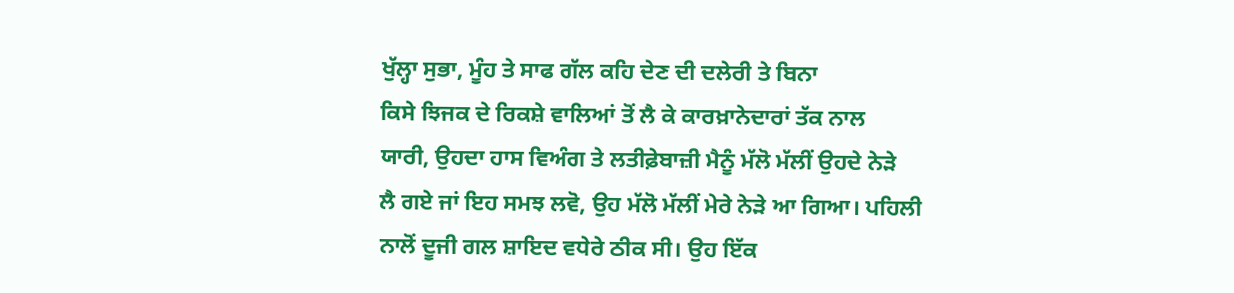ਖੁੱਲ੍ਹਾ ਸੁਭਾ, ਮੂੰਹ ਤੇ ਸਾਫ ਗੱਲ ਕਹਿ ਦੇਣ ਦੀ ਦਲੇਰੀ ਤੇ ਬਿਨਾ
ਕਿਸੇ ਝਿਜਕ ਦੇ ਰਿਕਸ਼ੇ ਵਾਲਿਆਂ ਤੋਂ ਲੈ ਕੇ ਕਾਰਖ਼ਾਨੇਦਾਰਾਂ ਤੱਕ ਨਾਲ
ਯਾਰੀ, ਉਹਦਾ ਹਾਸ ਵਿਅੰਗ ਤੇ ਲਤੀਫ਼ੇਬਾਜ਼ੀ ਮੈਨੂੰ ਮੱਲੋ ਮੱਲੀਂ ਉਹਦੇ ਨੇੜੇ
ਲੈ ਗਏ ਜਾਂ ਇਹ ਸਮਝ ਲਵੋ, ਉਹ ਮੱਲੋ ਮੱਲੀਂ ਮੇਰੇ ਨੇੜੇ ਆ ਗਿਆ। ਪਹਿਲੀ
ਨਾਲੋਂ ਦੂਜੀ ਗਲ ਸ਼ਾਇਦ ਵਧੇਰੇ ਠੀਕ ਸੀ। ਉਹ ਇੱਕ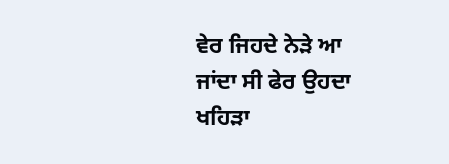ਵੇਰ ਜਿਹਦੇ ਨੇੜੇ ਆ
ਜਾਂਦਾ ਸੀ ਫੇਰ ਉਹਦਾ ਖਹਿੜਾ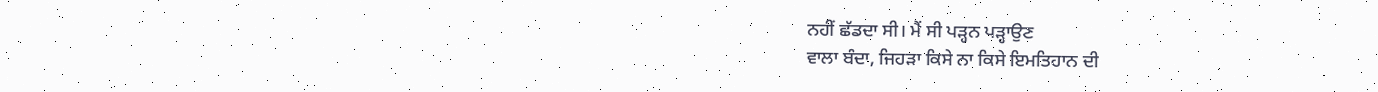ਨਹੀਂ ਛੱਡਦਾ ਸੀ। ਮੈਂ ਸੀ ਪੜ੍ਹਨ ਪੜ੍ਹਾਉਣ
ਵਾਲਾ ਬੰਦਾ, ਜਿਹੜਾ ਕਿਸੇ ਨਾ ਕਿਸੇ ਇਮਤਿਹਾਨ ਦੀ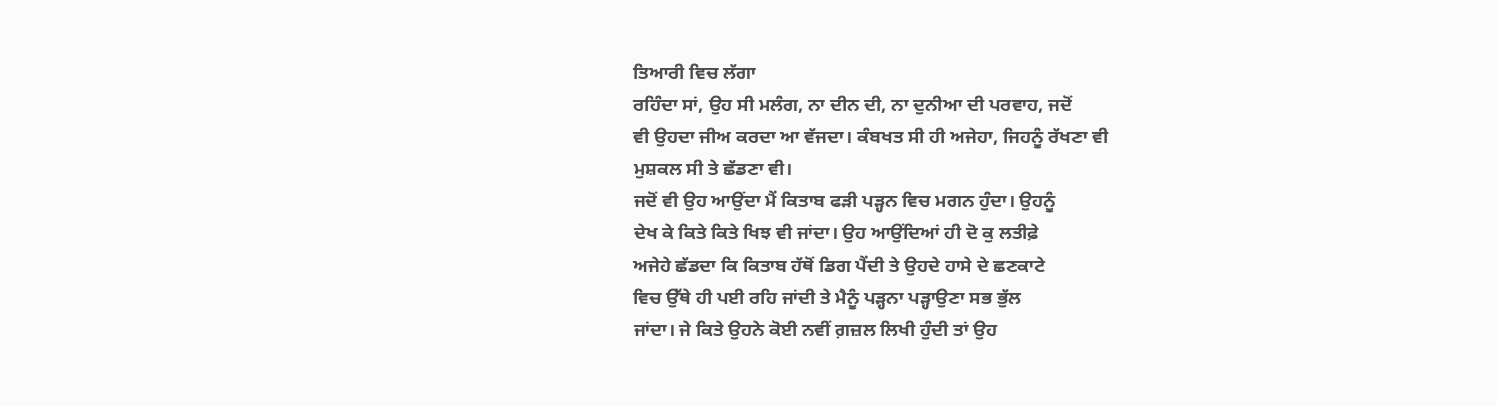ਤਿਆਰੀ ਵਿਚ ਲੱਗਾ
ਰਹਿੰਦਾ ਸਾਂ, ਉਹ ਸੀ ਮਲੰਗ, ਨਾ ਦੀਨ ਦੀ, ਨਾ ਦੁਨੀਆ ਦੀ ਪਰਵਾਹ, ਜਦੋਂ
ਵੀ ਉਹਦਾ ਜੀਅ ਕਰਦਾ ਆ ਵੱਜਦਾ। ਕੰਬਖਤ ਸੀ ਹੀ ਅਜੇਹਾ, ਜਿਹਨੂੰ ਰੱਖਣਾ ਵੀ
ਮੁਸ਼ਕਲ ਸੀ ਤੇ ਛੱਡਣਾ ਵੀ।
ਜਦੋਂ ਵੀ ਉਹ ਆਉਂਦਾ ਮੈਂ ਕਿਤਾਬ ਫੜੀ ਪੜ੍ਹਨ ਵਿਚ ਮਗਨ ਹੁੰਦਾ। ਉਹਨੂੰ
ਦੇਖ ਕੇ ਕਿਤੇ ਕਿਤੇ ਖਿਝ ਵੀ ਜਾਂਦਾ। ਉਹ ਆਉਂਦਿਆਂ ਹੀ ਦੋ ਕੁ ਲਤੀਫ਼ੇ
ਅਜੇਹੇ ਛੱਡਦਾ ਕਿ ਕਿਤਾਬ ਹੱਥੋਂ ਡਿਗ ਪੈਂਦੀ ਤੇ ਉਹਦੇ ਹਾਸੇ ਦੇ ਛਣਕਾਟੇ
ਵਿਚ ਉੱਥੇ ਹੀ ਪਈ ਰਹਿ ਜਾਂਦੀ ਤੇ ਮੈਨੂੰ ਪੜ੍ਹਨਾ ਪੜ੍ਹਾਉਣਾ ਸਭ ਭੁੱਲ
ਜਾਂਦਾ। ਜੇ ਕਿਤੇ ਉਹਨੇ ਕੋਈ ਨਵੀਂ ਗ਼ਜ਼ਲ ਲਿਖੀ ਹੁੰਦੀ ਤਾਂ ਉਹ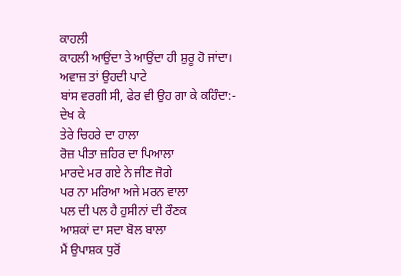ਕਾਹਲੀ
ਕਾਹਲੀ ਆਉਂਦਾ ਤੇ ਆਉਂਦਾ ਹੀ ਸ਼ੁਰੂ ਹੋ ਜਾਂਦਾ। ਅਵਾਜ਼ ਤਾਂ ਉਹਦੀ ਪਾਟੇ
ਬਾਂਸ ਵਰਗੀ ਸੀ, ਫੇਰ ਵੀ ਉਹ ਗਾ ਕੇ ਕਹਿੰਦਾ:-
ਦੇਖ ਕੇ
ਤੇਰੇ ਚਿਹਰੇ ਦਾ ਹਾਲਾ
ਰੋਜ਼ ਪੀਤਾ ਜ਼ਹਿਰ ਦਾ ਪਿਆਲਾ
ਮਾਰਦੇ ਮਰ ਗਏ ਨੇ ਜੀਣ ਜੋਗੇ
ਪਰ ਨਾ ਮਰਿਆ ਅਜੇ ਮਰਨ ਵਾਲਾ
ਪਲ ਦੀ ਪਲ ਹੈ ਹੁਸੀਨਾਂ ਦੀ ਰੌਣਕ
ਆਸ਼ਕਾਂ ਦਾ ਸਦਾ ਬੋਲ ਬਾਲਾ
ਮੈਂ ਉਪਾਸ਼ਕ ਧੁਰੋਂ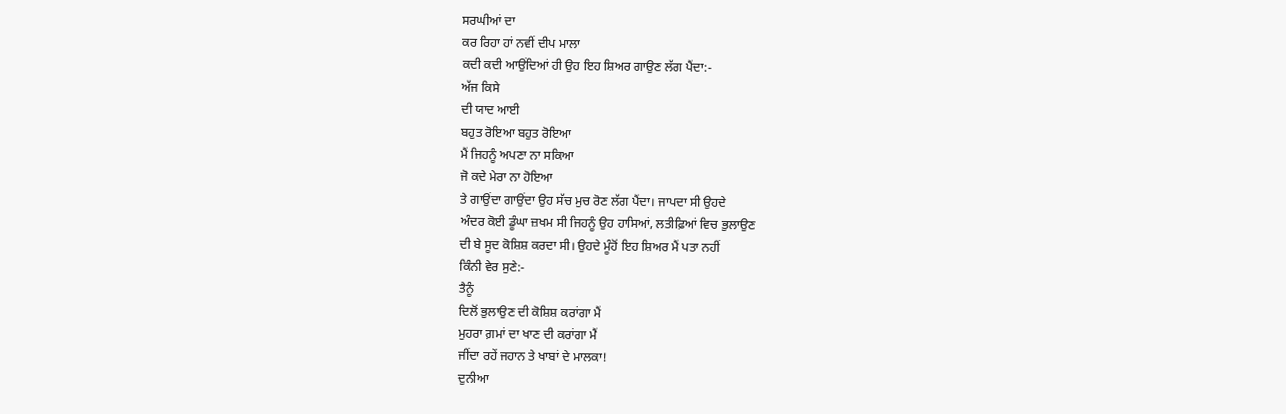ਸਰਘੀਆਂ ਦਾ
ਕਰ ਰਿਹਾ ਹਾਂ ਨਵੀਂ ਦੀਪ ਮਾਲਾ
ਕਦੀ ਕਦੀ ਆਉਂਦਿਆਂ ਹੀ ਉਹ ਇਹ ਸ਼ਿਅਰ ਗਾਉਣ ਲੱਗ ਪੈਂਦਾ:-
ਅੱਜ ਕਿਸੇ
ਦੀ ਯਾਦ ਆਈ
ਬਹੁਤ ਰੋਇਆ ਬਹੁਤ ਰੋਇਆ
ਮੈਂ ਜਿਹਨੂੰ ਅਪਣਾ ਨਾ ਸਕਿਆ
ਜੋ ਕਦੇ ਮੇਰਾ ਨਾ ਹੋਇਆ
ਤੇ ਗਾਉਂਦਾ ਗਾਉਂਦਾ ਉਹ ਸੱਚ ਮੁਚ ਰੋਣ ਲੱਗ ਪੈਂਦਾ। ਜਾਪਦਾ ਸੀ ਉਹਦੇ
ਅੰਦਰ ਕੋਈ ਡੂੰਘਾ ਜ਼ਖਮ ਸੀ ਜਿਹਨੂੰ ਉਹ ਹਾਸਿਆਂ, ਲਤੀਫ਼ਿਆਂ ਵਿਚ ਭੁਲਾਉਣ
ਦੀ ਬੇ ਸੂਦ ਕੋਸ਼ਿਸ਼ ਕਰਦਾ ਸੀ। ਉਹਦੇ ਮੂੰਹੋਂ ਇਹ ਸ਼ਿਅਰ ਮੈਂ ਪਤਾ ਨਹੀਂ
ਕਿੰਨੀ ਵੇਰ ਸੁਣੇ:-
ਤੈਨੂੰ
ਦਿਲੋਂ ਭੁਲਾਉਣ ਦੀ ਕੋਸ਼ਿਸ਼ ਕਰਾਂਗਾ ਮੈਂ
ਮੁਹਰਾ ਗ਼ਮਾਂ ਦਾ ਖਾਣ ਦੀ ਕਰਾਂਗਾ ਮੈਂ
ਜੀਂਦਾ ਰਹੇਂ ਜਹਾਨ ਤੇ ਖਾਬਾਂ ਦੇ ਮਾਲਕਾ!
ਦੁਨੀਆ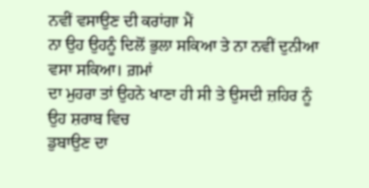ਨਵੀਂ ਵਸਾਉਣ ਦੀ ਕਰਾਂਗਾ ਮੈਂ
ਨਾ ਉਹ ਉਹਨੂੰ ਦਿਲੋਂ ਭੁਲਾ ਸਕਿਆ ਤੇ ਨਾ ਨਵੀਂ ਦੁਨੀਆ ਵਸਾ ਸਕਿਆ। ਗ਼ਮਾਂ
ਦਾ ਮੁਹਰਾ ਤਾਂ ਉਹਨੇ ਖਾਣਾ ਹੀ ਸੀ ਤੇ ਉਸਦੀ ਜ਼ਹਿਰ ਨੂੰ ਉਹ ਸ਼ਰਾਬ ਵਿਚ
ਡੁਬਾਉਣ ਦਾ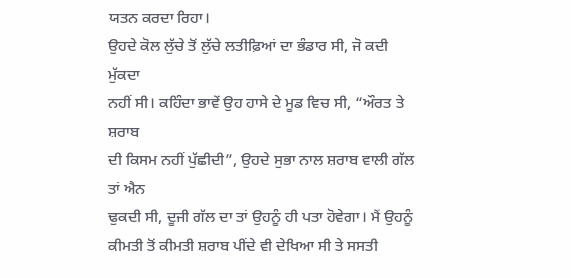ਯਤਨ ਕਰਦਾ ਰਿਹਾ।
ਉਹਦੇ ਕੋਲ ਲੁੱਚੇ ਤੋਂ ਲੁੱਚੇ ਲਤੀਫ਼ਿਆਂ ਦਾ ਭੰਡਾਰ ਸੀ, ਜੋ ਕਦੀ ਮੁੱਕਦਾ
ਨਹੀਂ ਸੀ। ਕਹਿੰਦਾ ਭਾਵੇਂ ਉਹ ਹਾਸੇ ਦੇ ਮੂਡ ਵਿਚ ਸੀ, “ਔਰਤ ਤੇ ਸ਼ਰਾਬ
ਦੀ ਕਿਸਮ ਨਹੀਂ ਪੁੱਛੀਦੀ”, ਉਹਦੇ ਸੁਭਾ ਨਾਲ ਸ਼ਰਾਬ ਵਾਲੀ ਗੱਲ ਤਾਂ ਐਨ
ਢੁਕਦੀ ਸੀ, ਦੂਜੀ ਗੱਲ ਦਾ ਤਾਂ ਉਹਨੂੰ ਹੀ ਪਤਾ ਹੋਵੇਗਾ। ਮੈਂ ਉਹਨੂੰ
ਕੀਮਤੀ ਤੋਂ ਕੀਮਤੀ ਸ਼ਰਾਬ ਪੀਂਦੇ ਵੀ ਦੇਖਿਆ ਸੀ ਤੇ ਸਸਤੀ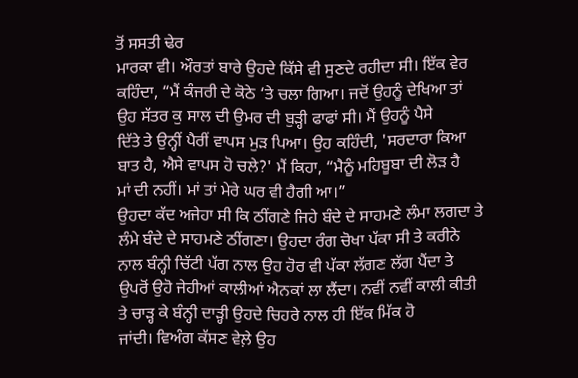ਤੋਂ ਸਸਤੀ ਢੇਰ
ਮਾਰਕਾ ਵੀ। ਔਰਤਾਂ ਬਾਰੇ ਉਹਦੇ ਕਿੱਸੇ ਵੀ ਸੁਣਦੇ ਰਹੀਦਾ ਸੀ। ਇੱਕ ਵੇਰ
ਕਹਿੰਦਾ, “ਮੈਂ ਕੰਜਰੀ ਦੇ ਕੋਠੇ ‘ਤੇ ਚਲਾ ਗਿਆ। ਜਦੋਂ ਉਹਨੂੰ ਦੇਖਿਆ ਤਾਂ
ਉਹ ਸੱਤਰ ਕੁ ਸਾਲ ਦੀ ਉਮਰ ਦੀ ਬੁੜ੍ਹੀ ਫਾਫਾਂ ਸੀ। ਮੈਂ ਉਹਨੂੰ ਪੈਸੇ
ਦਿੱਤੇ ਤੇ ਉਨ੍ਹੀਂ ਪੈਰੀਂ ਵਾਪਸ ਮੁੜ ਪਿਆ। ਉਹ ਕਹਿੰਦੀ, 'ਸਰਦਾਰਾ ਕਿਆ
ਬਾਤ ਹੈ, ਐਸੇ ਵਾਪਸ ਹੋ ਚਲੇ?' ਮੈਂ ਕਿਹਾ, “ਮੈਨੂੰ ਮਹਿਬੂਬਾ ਦੀ ਲੋੜ ਹੈ
ਮਾਂ ਦੀ ਨਹੀਂ। ਮਾਂ ਤਾਂ ਮੇਰੇ ਘਰ ਵੀ ਹੈਗੀ ਆ।”
ਉਹਦਾ ਕੱਦ ਅਜੇਹਾ ਸੀ ਕਿ ਠੀਂਗਣੇ ਜਿਹੇ ਬੰਦੇ ਦੇ ਸਾਹਮਣੇ ਲੰਮਾ ਲਗਦਾ ਤੇ
ਲੰਮੇ ਬੰਦੇ ਦੇ ਸਾਹਮਣੇ ਠੀਂਗਣਾ। ਉਹਦਾ ਰੰਗ ਚੋਖਾ ਪੱਕਾ ਸੀ ਤੇ ਕਰੀਨੇ
ਨਾਲ ਬੰਨ੍ਹੀ ਚਿੱਟੀ ਪੱਗ ਨਾਲ ਉਹ ਹੋਰ ਵੀ ਪੱਕਾ ਲੱਗਣ ਲੱਗ ਪੈਂਦਾ ਤੇ
ਉਪਰੋਂ ਉਹੋ ਜੇਹੀਆਂ ਕਾਲੀਆਂ ਐਨਕਾਂ ਲਾ ਲੈਂਦਾ। ਨਵੀਂ ਨਵੀਂ ਕਾਲੀ ਕੀਤੀ
ਤੇ ਚਾੜ੍ਹ ਕੇ ਬੰਨ੍ਹੀ ਦਾੜ੍ਹੀ ਉਹਦੇ ਚਿਹਰੇ ਨਾਲ ਹੀ ਇੱਕ ਮਿੱਕ ਹੋ
ਜਾਂਦੀ। ਵਿਅੰਗ ਕੱਸਣ ਵੇਲ਼ੇ ਉਹ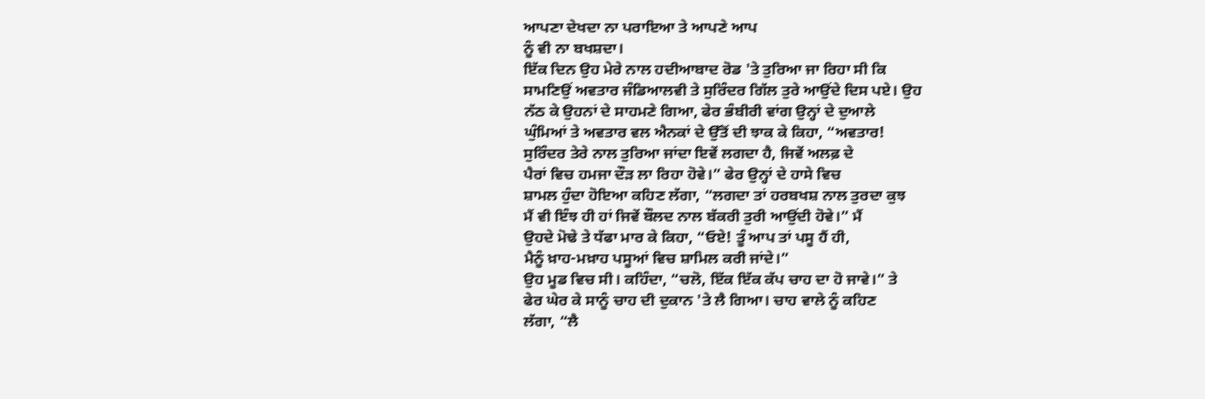ਆਪਣਾ ਦੇਖਦਾ ਨਾ ਪਰਾਇਆ ਤੇ ਆਪਣੇ ਆਪ
ਨੂੰ ਵੀ ਨਾ ਬਖਸ਼ਦਾ।
ਇੱਕ ਦਿਨ ਉਹ ਮੇਰੇ ਨਾਲ ਹਦੀਆਬਾਦ ਰੋਡ 'ਤੇ ਤੁਰਿਆ ਜਾ ਰਿਹਾ ਸੀ ਕਿ
ਸਾਮਣਿਉਂ ਅਵਤਾਰ ਜੰਡਿਆਲਵੀ ਤੇ ਸੁਰਿੰਦਰ ਗਿੱਲ ਤੁਰੇ ਆਉਂਦੇ ਦਿਸ ਪਏ। ਉਹ
ਨੱਠ ਕੇ ਉਹਨਾਂ ਦੇ ਸਾਹਮਣੇ ਗਿਆ, ਫੇਰ ਭੰਬੀਰੀ ਵਾਂਗ ਉਨ੍ਹਾਂ ਦੇ ਦੁਆਲੇ
ਘੁੰਮਿਆਂ ਤੇ ਅਵਤਾਰ ਵਲ ਐਨਕਾਂ ਦੇ ਉੱਤੋਂ ਦੀ ਝਾਕ ਕੇ ਕਿਹਾ, “ਅਵਤਾਰ!
ਸੁਰਿੰਦਰ ਤੇਰੇ ਨਾਲ ਤੁਰਿਆ ਜਾਂਦਾ ਇਵੇਂ ਲਗਦਾ ਹੈ, ਜਿਵੇਂ ਅਲਫ਼ ਦੇ
ਪੈਰਾਂ ਵਿਚ ਹਮਜਾ ਦੌੜ ਲਾ ਰਿਹਾ ਹੋਵੇ।” ਫੇਰ ਉਨ੍ਹਾਂ ਦੇ ਹਾਸੇ ਵਿਚ
ਸ਼ਾਮਲ ਹੁੰਦਾ ਹੋਇਆ ਕਹਿਣ ਲੱਗਾ, “ਲਗਦਾ ਤਾਂ ਹਰਬਖਸ਼ ਨਾਲ ਤੁਰਦਾ ਕੁਝ
ਮੈਂ ਵੀ ਇੰਝ ਹੀ ਹਾਂ ਜਿਵੇਂ ਬੌਲਦ ਨਾਲ ਬੱਕਰੀ ਤੁਰੀ ਆਉਂਦੀ ਹੋਵੇ।” ਮੈਂ
ਉਹਦੇ ਮੋਢੇ ਤੇ ਧੱਫਾ ਮਾਰ ਕੇ ਕਿਹਾ, “ਓਏ! ਤੂੰ ਆਪ ਤਾਂ ਪਸੂ ਹੈਂ ਹੀ,
ਮੈਨੂੰ ਖ਼ਾਹ-ਮਖ਼ਾਹ ਪਸੂਆਂ ਵਿਚ ਸ਼ਾਮਿਲ ਕਰੀ ਜਾਂਦੇ।”
ਉਹ ਮੂਡ ਵਿਚ ਸੀ। ਕਹਿੰਦਾ, “ਚਲੋ, ਇੱਕ ਇੱਕ ਕੱਪ ਚਾਹ ਦਾ ਹੋ ਜਾਵੇ।” ਤੇ
ਫੇਰ ਘੇਰ ਕੇ ਸਾਨੂੰ ਚਾਹ ਦੀ ਦੁਕਾਨ 'ਤੇ ਲੈ ਗਿਆ। ਚਾਹ ਵਾਲੇ ਨੂੰ ਕਹਿਣ
ਲੱਗਾ, “ਲੈ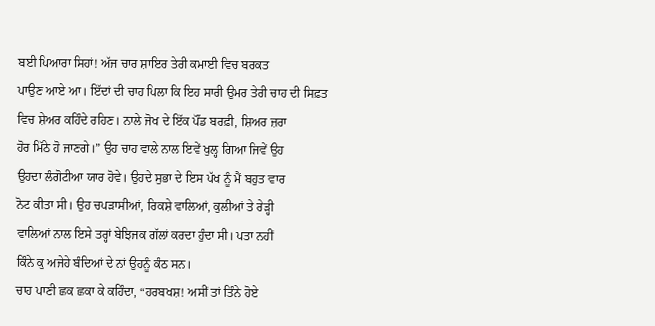ਬਈ ਪਿਆਰਾ ਸਿਹਾਂ! ਅੱਜ ਚਾਰ ਸ਼ਾਇਰ ਤੇਰੀ ਕਮਾਈ ਵਿਚ ਬਰਕਤ
ਪਾਉਣ ਆਏ ਆ। ਇੱਦਾਂ ਦੀ ਚਾਹ ਪਿਲਾ ਕਿ ਇਹ ਸਾਰੀ ਉਮਰ ਤੇਰੀ ਚਾਹ ਦੀ ਸਿਫ਼ਤ
ਵਿਚ ਸ਼ੇਅਰ ਕਹਿੰਦੇ ਰਹਿਣ। ਨਾਲੇ ਜੋਖ ਦੇ ਇੱਕ ਪੌਂਡ ਬਰਫ਼ੀ, ਸ਼ਿਅਰ ਜ਼ਰਾ
ਹੋਰ ਮਿੱਠੇ ਹੋ ਜਾਣਗੇ।” ਉਹ ਚਾਹ ਵਾਲੇ ਨਾਲ ਇਵੇਂ ਖੁਲ੍ਹ ਗਿਆ ਜਿਵੇਂ ਉਹ
ਉਹਦਾ ਲੰਗੋਟੀਆ ਯਾਰ ਹੋਵੇ। ਉਹਦੇ ਸੁਭਾ ਦੇ ਇਸ ਪੱਖ ਨੂੰ ਮੈਂ ਬਹੁਤ ਵਾਰ
ਨੋਟ ਕੀਤਾ ਸੀ। ਉਹ ਚਪੜਾਸੀਆਂ, ਰਿਕਸ਼ੇ ਵਾਲਿਆਂ, ਕੁਲੀਆਂ ਤੇ ਰੇੜ੍ਹੀ
ਵਾਲਿਆਂ ਨਾਲ ਇਸੇ ਤਰ੍ਹਾਂ ਬੇਝਿਜਕ ਗੱਲਾਂ ਕਰਦਾ ਹੁੰਦਾ ਸੀ। ਪਤਾ ਨਹੀਂ
ਕਿੰਨੇ ਕੁ ਅਜੇਹੇ ਬੰਦਿਆਂ ਦੇ ਨਾਂ ਉਹਨੂੰ ਕੰਠ ਸਨ।
ਚਾਹ ਪਾਣੀ ਛਕ ਛਕਾ ਕੇ ਕਹਿੰਦਾ, “ਹਰਬਖਸ਼! ਅਸੀਂ ਤਾਂ ਤਿੰਨੇ ਹੋਏ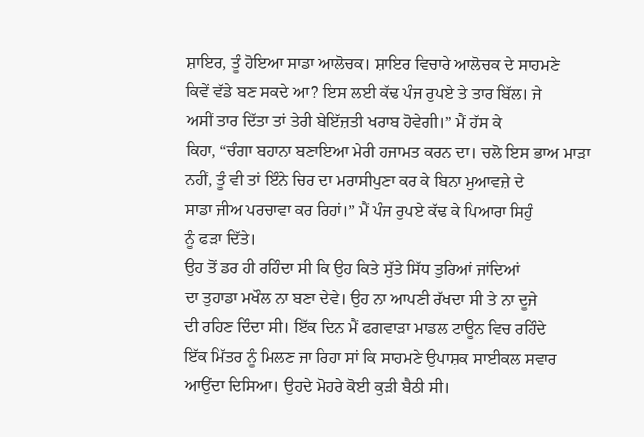ਸ਼ਾਇਰ, ਤੂੰ ਹੋਇਆ ਸਾਡਾ ਆਲੋਚਕ। ਸ਼ਾਇਰ ਵਿਚਾਰੇ ਆਲੋਚਕ ਦੇ ਸਾਹਮਣੇ
ਕਿਵੇਂ ਵੱਡੇ ਬਣ ਸਕਦੇ ਆ? ਇਸ ਲਈ ਕੱਢ ਪੰਜ ਰੁਪਏ ਤੇ ਤਾਰ ਬਿੱਲ। ਜੇ
ਅਸੀਂ ਤਾਰ ਦਿੱਤਾ ਤਾਂ ਤੇਰੀ ਬੇਇੱਜ਼ਤੀ ਖਰਾਬ ਹੋਵੇਗੀ।” ਮੈਂ ਹੱਸ ਕੇ
ਕਿਹਾ, “ਚੰਗਾ ਬਹਾਨਾ ਬਣਾਇਆ ਮੇਰੀ ਹਜਾਮਤ ਕਰਨ ਦਾ। ਚਲੋ ਇਸ ਭਾਅ ਮਾੜਾ
ਨਹੀਂ, ਤੂੰ ਵੀ ਤਾਂ ਇੰਨੇ ਚਿਰ ਦਾ ਮਰਾਸੀਪੁਣਾ ਕਰ ਕੇ ਬਿਨਾ ਮੁਆਵਜ਼ੇ ਦੇ
ਸਾਡਾ ਜੀਅ ਪਰਚਾਵਾ ਕਰ ਰਿਹਾਂ।” ਮੈਂ ਪੰਜ ਰੁਪਏ ਕੱਢ ਕੇ ਪਿਆਰਾ ਸਿਹੁੰ
ਨੂੰ ਫੜਾ ਦਿੱਤੇ।
ਉਹ ਤੋਂ ਡਰ ਹੀ ਰਹਿੰਦਾ ਸੀ ਕਿ ਉਹ ਕਿਤੇ ਸੁੱਤੇ ਸਿੱਧ ਤੁਰਿਆਂ ਜਾਂਦਿਆਂ
ਦਾ ਤੁਹਾਡਾ ਮਖੌਲ ਨਾ ਬਣਾ ਦੇਵੇ। ਉਹ ਨਾ ਆਪਣੀ ਰੱਖਦਾ ਸੀ ਤੇ ਨਾ ਦੂਜੇ
ਦੀ ਰਹਿਣ ਦਿੰਦਾ ਸੀ। ਇੱਕ ਦਿਨ ਮੈਂ ਫਗਵਾੜਾ ਮਾਡਲ ਟਾਊਨ ਵਿਚ ਰਹਿੰਦੇ
ਇੱਕ ਮਿੱਤਰ ਨੂੰ ਮਿਲਣ ਜਾ ਰਿਹਾ ਸਾਂ ਕਿ ਸਾਹਮਣੇ ਉਪਾਸ਼ਕ ਸਾਈਕਲ ਸਵਾਰ
ਆਉਂਦਾ ਦਿਸਿਆ। ਉਹਦੇ ਮੋਹਰੇ ਕੋਈ ਕੁੜੀ ਬੈਠੀ ਸੀ।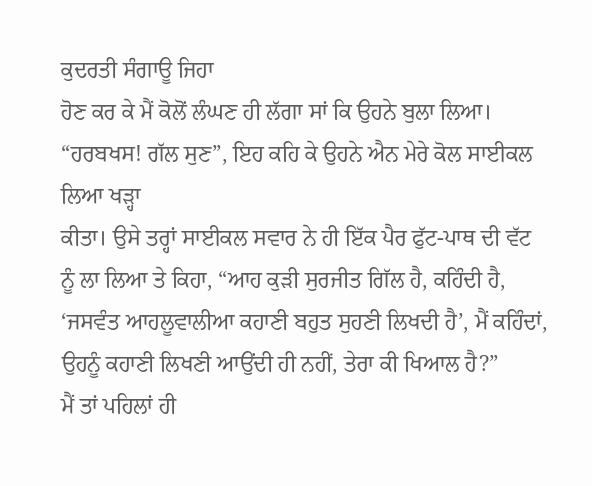ਕੁਦਰਤੀ ਸੰਗਾਊ ਜਿਹਾ
ਹੋਣ ਕਰ ਕੇ ਮੈਂ ਕੋਲੋਂ ਲੰਘਣ ਹੀ ਲੱਗਾ ਸਾਂ ਕਿ ਉਹਨੇ ਬੁਲਾ ਲਿਆ।
“ਹਰਬਖਸ! ਗੱਲ ਸੁਣ”, ਇਹ ਕਹਿ ਕੇ ਉਹਨੇ ਐਨ ਮੇਰੇ ਕੋਲ ਸਾਈਕਲ ਲਿਆ ਖੜ੍ਹਾ
ਕੀਤਾ। ਉਸੇ ਤਰ੍ਹਾਂ ਸਾਈਕਲ ਸਵਾਰ ਨੇ ਹੀ ਇੱਕ ਪੈਰ ਫੁੱਟ-ਪਾਥ ਦੀ ਵੱਟ
ਨੂੰ ਲਾ ਲਿਆ ਤੇ ਕਿਹਾ, “ਆਹ ਕੁੜੀ ਸੁਰਜੀਤ ਗਿੱਲ ਹੈ, ਕਹਿੰਦੀ ਹੈ,
‘ਜਸਵੰਤ ਆਹਲੂਵਾਲੀਆ ਕਹਾਣੀ ਬਹੁਤ ਸੁਹਣੀ ਲਿਖਦੀ ਹੈ’, ਮੈਂ ਕਹਿੰਦਾਂ,
ਉਹਨੂੰ ਕਹਾਣੀ ਲਿਖਣੀ ਆਉਂਦੀ ਹੀ ਨਹੀਂ, ਤੇਰਾ ਕੀ ਖਿਆਲ ਹੈ?”
ਮੈਂ ਤਾਂ ਪਹਿਲਾਂ ਹੀ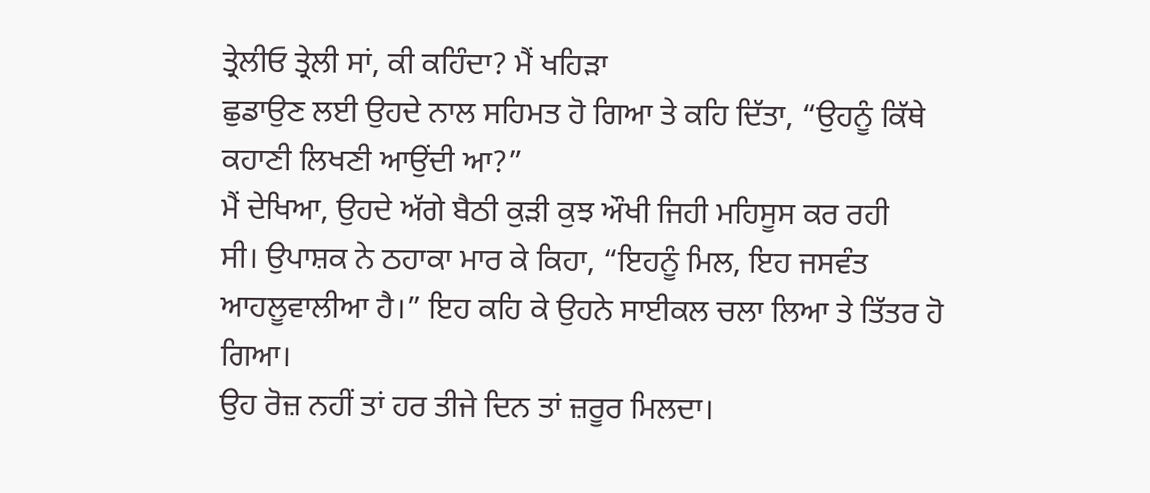ਤ੍ਰੇਲੀਓ ਤ੍ਰੇਲੀ ਸਾਂ, ਕੀ ਕਹਿੰਦਾ? ਮੈਂ ਖਹਿੜਾ
ਛੁਡਾਉਣ ਲਈ ਉਹਦੇ ਨਾਲ ਸਹਿਮਤ ਹੋ ਗਿਆ ਤੇ ਕਹਿ ਦਿੱਤਾ, “ਉਹਨੂੰ ਕਿੱਥੇ
ਕਹਾਣੀ ਲਿਖਣੀ ਆਉਂਦੀ ਆ?”
ਮੈਂ ਦੇਖਿਆ, ਉਹਦੇ ਅੱਗੇ ਬੈਠੀ ਕੁੜੀ ਕੁਝ ਔਖੀ ਜਿਹੀ ਮਹਿਸੂਸ ਕਰ ਰਹੀ
ਸੀ। ਉਪਾਸ਼ਕ ਨੇ ਠਹਾਕਾ ਮਾਰ ਕੇ ਕਿਹਾ, “ਇਹਨੂੰ ਮਿਲ, ਇਹ ਜਸਵੰਤ
ਆਹਲੂਵਾਲੀਆ ਹੈ।” ਇਹ ਕਹਿ ਕੇ ਉਹਨੇ ਸਾਈਕਲ ਚਲਾ ਲਿਆ ਤੇ ਤਿੱਤਰ ਹੋ ਗਿਆ।
ਉਹ ਰੋਜ਼ ਨਹੀਂ ਤਾਂ ਹਰ ਤੀਜੇ ਦਿਨ ਤਾਂ ਜ਼ਰੂਰ ਮਿਲਦਾ।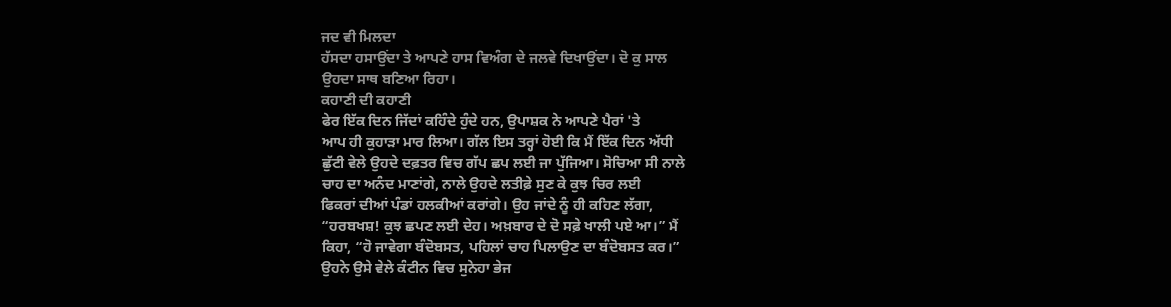ਜਦ ਵੀ ਮਿਲਦਾ
ਹੱਸਦਾ ਹਸਾਉਂਦਾ ਤੇ ਆਪਣੇ ਹਾਸ ਵਿਅੰਗ ਦੇ ਜਲਵੇ ਦਿਖਾਉਂਦਾ। ਦੋ ਕੁ ਸਾਲ
ਉਹਦਾ ਸਾਥ ਬਣਿਆ ਰਿਹਾ।
ਕਹਾਣੀ ਦੀ ਕਹਾਣੀ
ਫੇਰ ਇੱਕ ਦਿਨ ਜਿੱਦਾਂ ਕਹਿੰਦੇ ਹੁੰਦੇ ਹਨ, ਉਪਾਸ਼ਕ ਨੇ ਆਪਣੇ ਪੈਰਾਂ 'ਤੇ
ਆਪ ਹੀ ਕੁਹਾੜਾ ਮਾਰ ਲਿਆ। ਗੱਲ ਇਸ ਤਰ੍ਹਾਂ ਹੋਈ ਕਿ ਮੈਂ ਇੱਕ ਦਿਨ ਅੱਧੀ
ਛੁੱਟੀ ਵੇਲੇ ਉਹਦੇ ਦਫ਼ਤਰ ਵਿਚ ਗੱਪ ਛਪ ਲਈ ਜਾ ਪੁੱਜਿਆ। ਸੋਚਿਆ ਸੀ ਨਾਲੇ
ਚਾਹ ਦਾ ਅਨੰਦ ਮਾਣਾਂਗੇ, ਨਾਲੇ ਉਹਦੇ ਲਤੀਫ਼ੇ ਸੁਣ ਕੇ ਕੁਝ ਚਿਰ ਲਈ
ਫਿਕਰਾਂ ਦੀਆਂ ਪੰਡਾਂ ਹਲਕੀਆਂ ਕਰਾਂਗੇ। ਉਹ ਜਾਂਦੇ ਨੂੰ ਹੀ ਕਹਿਣ ਲੱਗਾ,
“ਹਰਬਖਸ਼! ਕੁਝ ਛਪਣ ਲਈ ਦੇਹ। ਅਖ਼ਬਾਰ ਦੇ ਦੋ ਸਫ਼ੇ ਖਾਲੀ ਪਏ ਆ।” ਮੈਂ
ਕਿਹਾ, “ਹੋ ਜਾਵੇਗਾ ਬੰਦੋਬਸਤ, ਪਹਿਲਾਂ ਚਾਹ ਪਿਲਾਉਣ ਦਾ ਬੰਦੋਬਸਤ ਕਰ।”
ਉਹਨੇ ਉਸੇ ਵੇਲੇ ਕੰਟੀਨ ਵਿਚ ਸੁਨੇਹਾ ਭੇਜ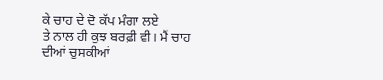ਕੇ ਚਾਹ ਦੇ ਦੋ ਕੱਪ ਮੰਗਾ ਲਏ
ਤੇ ਨਾਲ ਹੀ ਕੁਝ ਬਰਫ਼ੀ ਵੀ। ਮੈਂ ਚਾਹ ਦੀਆਂ ਚੁਸਕੀਆਂ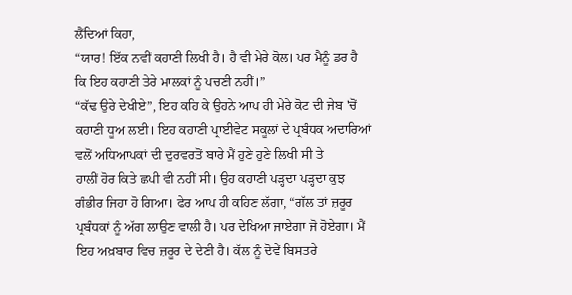ਲੈਂਦਿਆਂ ਕਿਹਾ,
“ਯਾਰ! ਇੱਕ ਨਵੀਂ ਕਹਾਣੀ ਲਿਖੀ ਹੈ। ਹੈ ਵੀ ਮੇਰੇ ਕੋਲ। ਪਰ ਮੈਨੂੰ ਡਰ ਹੈ
ਕਿ ਇਹ ਕਹਾਣੀ ਤੇਰੇ ਮਾਲਕਾਂ ਨੂੰ ਪਚਣੀ ਨਹੀਂ।”
“ਕੱਢ ਉਰੇ ਦੇਖੀਏ”, ਇਹ ਕਹਿ ਕੇ ਉਹਨੇ ਆਪ ਹੀ ਮੇਰੇ ਕੋਟ ਦੀ ਜੇਬ 'ਚੋਂ
ਕਹਾਣੀ ਧੂਅ ਲਈ। ਇਹ ਕਹਾਣੀ ਪ੍ਰਾਈਵੇਟ ਸਕੂਲਾਂ ਦੇ ਪ੍ਰਬੰਧਕ ਅਦਾਰਿਆਂ
ਵਲੋਂ ਅਧਿਆਪਕਾਂ ਦੀ ਦੁਰਵਰਤੋਂ ਬਾਰੇ ਮੈਂ ਹੁਣੇ ਹੁਣੇ ਲਿਖੀ ਸੀ ਤੇ
ਹਾਲੀਂ ਹੋਰ ਕਿਤੇ ਛਪੀ ਵੀ ਨਹੀਂ ਸੀ। ਉਹ ਕਹਾਣੀ ਪੜ੍ਹਦਾ ਪੜ੍ਹਦਾ ਕੁਝ
ਗੰਭੀਰ ਜਿਹਾ ਹੋ ਗਿਆ। ਫੇਰ ਆਪ ਹੀ ਕਹਿਣ ਲੱਗਾ, “ਗੱਲ ਤਾਂ ਜ਼ਰੂਰ
ਪ੍ਰਬੰਧਕਾਂ ਨੂੰ ਅੱਗ ਲਾਉਣ ਵਾਲੀ ਹੈ। ਪਰ ਦੇਖਿਆ ਜਾਏਗਾ ਜੋ ਹੋਏਗਾ। ਮੈਂ
ਇਹ ਅਖ਼ਬਾਰ ਵਿਚ ਜ਼ਰੂਰ ਦੇ ਦੇਣੀ ਹੈ। ਕੱਲ ਨੂੰ ਦੋਵੇਂ ਬਿਸਤਰੇ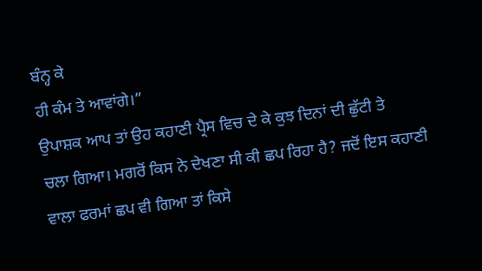ਬੰਨ੍ਹ ਕੇ
ਹੀ ਕੰਮ ਤੇ ਆਵਾਂਗੇ।”
ਉਪਾਸ਼ਕ ਆਪ ਤਾਂ ਉਹ ਕਹਾਣੀ ਪ੍ਰੈਸ ਵਿਚ ਦੇ ਕੇ ਕੁਝ ਦਿਨਾਂ ਦੀ ਛੁੱਟੀ ਤੇ
ਚਲਾ ਗਿਆ। ਮਗਰੋਂ ਕਿਸ ਨੇ ਦੇਖਣਾ ਸੀ ਕੀ ਛਪ ਰਿਹਾ ਹੈ? ਜਦੋਂ ਇਸ ਕਹਾਣੀ
ਵਾਲਾ ਫਰਮਾਂ ਛਪ ਵੀ ਗਿਆ ਤਾਂ ਕਿਸੇ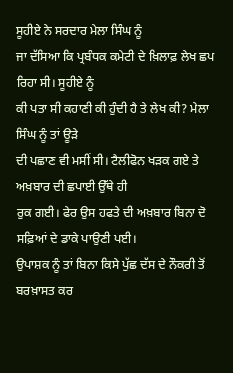ਸੂਹੀਏ ਨੇ ਸਰਦਾਰ ਮੇਲਾ ਸਿੰਘ ਨੂੰ
ਜਾ ਦੱਸਿਆ ਕਿ ਪ੍ਰਬੰਧਕ ਕਮੇਟੀ ਦੇ ਖ਼ਿਲਾਫ਼ ਲੇਖ ਛਪ ਰਿਹਾ ਸੀ। ਸੂਹੀਏ ਨੂੰ
ਕੀ ਪਤਾ ਸੀ ਕਹਾਣੀ ਕੀ ਹੁੰਦੀ ਹੈ ਤੇ ਲੇਖ ਕੀ? ਮੇਲਾ ਸਿੰਘ ਨੂੰ ਤਾਂ ਊੜੇ
ਦੀ ਪਛਾਣ ਵੀ ਮਸੀਂ ਸੀ। ਟੈਲੀਫੋਨ ਖੜਕ ਗਏ ਤੇ ਅਖ਼ਬਾਰ ਦੀ ਛਪਾਈ ਉੱਥੇ ਹੀ
ਰੁਕ ਗਈ। ਫੇਰ ਉਸ ਹਫਤੇ ਦੀ ਅਖ਼ਬਾਰ ਬਿਨਾ ਦੋ ਸਫ਼ਿਆਂ ਦੇ ਡਾਕੇ ਪਾਉਣੀ ਪਈ।
ਉਪਾਸ਼ਕ ਨੂੰ ਤਾਂ ਬਿਨਾ ਕਿਸੇ ਪੁੱਛ ਦੱਸ ਦੇ ਨੌਕਰੀ ਤੋਂ ਬਰਖ਼ਾਸਤ ਕਰ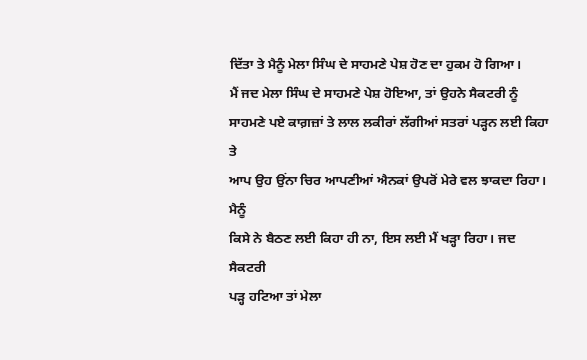ਦਿੱਤਾ ਤੇ ਮੈਨੂੰ ਮੇਲਾ ਸਿੰਘ ਦੇ ਸਾਹਮਣੇ ਪੇਸ਼ ਹੋਣ ਦਾ ਹੁਕਮ ਹੋ ਗਿਆ।
ਮੈਂ ਜਦ ਮੇਲਾ ਸਿੰਘ ਦੇ ਸਾਹਮਣੇ ਪੇਸ਼ ਹੋਇਆ, ਤਾਂ ਉਹਨੇ ਸੈਕਟਰੀ ਨੂੰ
ਸਾਹਮਣੇ ਪਏ ਕਾਗ਼ਜ਼ਾਂ ਤੇ ਲਾਲ ਲਕੀਰਾਂ ਲੱਗੀਆਂ ਸਤਰਾਂ ਪੜ੍ਹਨ ਲਈ ਕਿਹਾ ਤੇ
ਆਪ ਉਹ ਉਂਨਾ ਚਿਰ ਆਪਣੀਆਂ ਐਨਕਾਂ ਉਪਰੋਂ ਮੇਰੇ ਵਲ ਝਾਕਦਾ ਰਿਹਾ। ਮੈਨੂੰ
ਕਿਸੇ ਨੇ ਬੈਠਣ ਲਈ ਕਿਹਾ ਹੀ ਨਾ, ਇਸ ਲਈ ਮੈਂ ਖੜ੍ਹਾ ਰਿਹਾ। ਜਦ ਸੈਕਟਰੀ
ਪੜ੍ਹ ਹਟਿਆ ਤਾਂ ਮੇਲਾ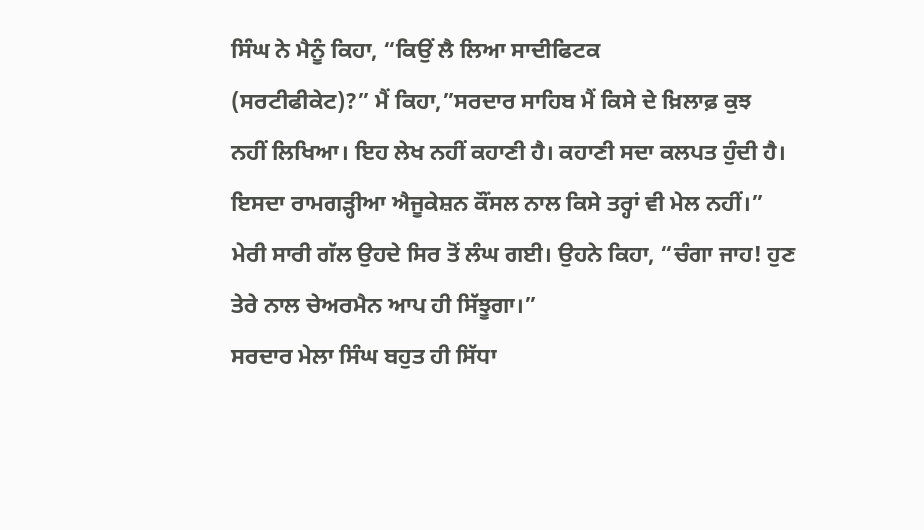ਸਿੰਘ ਨੇ ਮੈਨੂੰ ਕਿਹਾ, “ਕਿਉਂ ਲੈ ਲਿਆ ਸਾਦੀਫਿਟਕ
(ਸਰਟੀਫੀਕੇਟ)?” ਮੈਂ ਕਿਹਾ,”ਸਰਦਾਰ ਸਾਹਿਬ ਮੈਂ ਕਿਸੇ ਦੇ ਖ਼ਿਲਾਫ਼ ਕੁਝ
ਨਹੀਂ ਲਿਖਿਆ। ਇਹ ਲੇਖ ਨਹੀਂ ਕਹਾਣੀ ਹੈ। ਕਹਾਣੀ ਸਦਾ ਕਲਪਤ ਹੁੰਦੀ ਹੈ।
ਇਸਦਾ ਰਾਮਗੜ੍ਹੀਆ ਐਜੂਕੇਸ਼ਨ ਕੌਂਸਲ ਨਾਲ ਕਿਸੇ ਤਰ੍ਹਾਂ ਵੀ ਮੇਲ ਨਹੀਂ।”
ਮੇਰੀ ਸਾਰੀ ਗੱਲ ਉਹਦੇ ਸਿਰ ਤੋਂ ਲੰਘ ਗਈ। ਉਹਨੇ ਕਿਹਾ, “ਚੰਗਾ ਜਾਹ! ਹੁਣ
ਤੇਰੇ ਨਾਲ ਚੇਅਰਮੈਨ ਆਪ ਹੀ ਸਿੱਝੂਗਾ।”
ਸਰਦਾਰ ਮੇਲਾ ਸਿੰਘ ਬਹੁਤ ਹੀ ਸਿੱਧਾ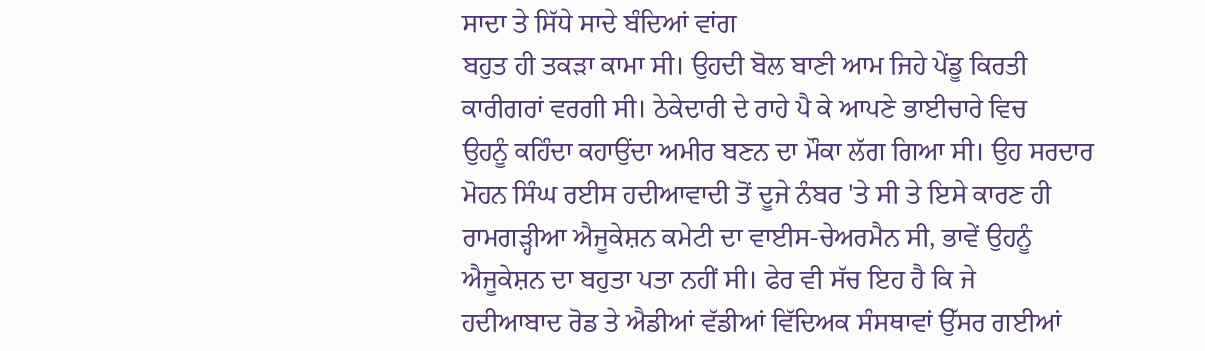ਸਾਦਾ ਤੇ ਸਿੱਧੇ ਸਾਦੇ ਬੰਦਿਆਂ ਵਾਂਗ
ਬਹੁਤ ਹੀ ਤਕੜਾ ਕਾਮਾ ਸੀ। ਉਹਦੀ ਬੋਲ ਬਾਣੀ ਆਮ ਜਿਹੇ ਪੇਂਡੂ ਕਿਰਤੀ
ਕਾਰੀਗਰਾਂ ਵਰਗੀ ਸੀ। ਠੇਕੇਦਾਰੀ ਦੇ ਰਾਹੇ ਪੈ ਕੇ ਆਪਣੇ ਭਾਈਚਾਰੇ ਵਿਚ
ਉਹਨੂੰ ਕਹਿੰਦਾ ਕਹਾਉਂਦਾ ਅਮੀਰ ਬਣਨ ਦਾ ਮੌਕਾ ਲੱਗ ਗਿਆ ਸੀ। ਉਹ ਸਰਦਾਰ
ਮੋਹਨ ਸਿੰਘ ਰਈਸ ਹਦੀਆਵਾਦੀ ਤੋਂ ਦੂਜੇ ਨੰਬਰ 'ਤੇ ਸੀ ਤੇ ਇਸੇ ਕਾਰਣ ਹੀ
ਰਾਮਗੜ੍ਹੀਆ ਐਜੂਕੇਸ਼ਨ ਕਮੇਟੀ ਦਾ ਵਾਈਸ-ਚੇਅਰਮੈਨ ਸੀ, ਭਾਵੇਂ ਉਹਨੂੰ
ਐਜੂਕੇਸ਼ਨ ਦਾ ਬਹੁਤਾ ਪਤਾ ਨਹੀਂ ਸੀ। ਫੇਰ ਵੀ ਸੱਚ ਇਹ ਹੈ ਕਿ ਜੇ
ਹਦੀਆਬਾਦ ਰੋਡ ਤੇ ਐਡੀਆਂ ਵੱਡੀਆਂ ਵਿੱਦਿਅਕ ਸੰਸਥਾਵਾਂ ਉੱਸਰ ਗਈਆਂ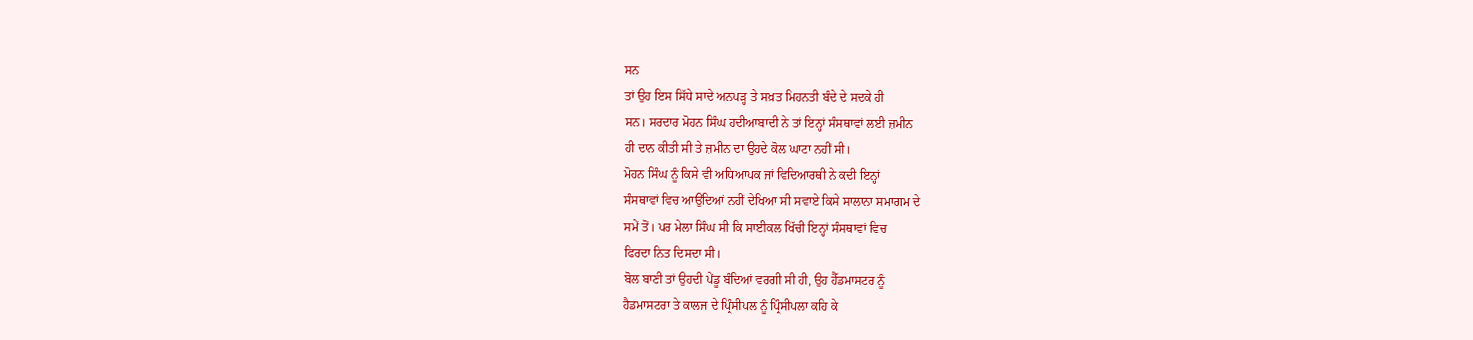ਸਨ
ਤਾਂ ਉਹ ਇਸ ਸਿੱਧੇ ਸਾਦੇ ਅਨਪੜ੍ਹ ਤੇ ਸਖ਼ਤ ਮਿਹਨਤੀ ਬੰਦੇ ਦੇ ਸਦਕੇ ਹੀ
ਸਨ। ਸਰਦਾਰ ਮੋਹਨ ਸਿੰਘ ਹਦੀਆਬਾਦੀ ਨੇ ਤਾਂ ਇਨ੍ਹਾਂ ਸੰਸਥਾਵਾਂ ਲਈ ਜ਼ਮੀਨ
ਹੀ ਦਾਨ ਕੀਤੀ ਸੀ ਤੇ ਜ਼ਮੀਨ ਦਾ ਉਹਦੇ ਕੋਲ ਘਾਟਾ ਨਹੀਂ ਸੀ।
ਮੋਹਨ ਸਿੰਘ ਨੂੰ ਕਿਸੇ ਵੀ ਅਧਿਆਪਕ ਜਾਂ ਵਿਦਿਆਰਥੀ ਨੇ ਕਦੀ ਇਨ੍ਹਾਂ
ਸੰਸਥਾਵਾਂ ਵਿਚ ਆਉਂਦਿਆਂ ਨਹੀਂ ਦੇਖਿਆ ਸੀ ਸਵਾਏ ਕਿਸੇ ਸਾਲਾਨਾ ਸਮਾਗਮ ਦੇ
ਸਮੇਂ ਤੋਂ। ਪਰ ਮੇਲਾ ਸਿੰਘ ਸੀ ਕਿ ਸਾਈਕਲ ਖਿੱਚੀ ਇਨ੍ਹਾਂ ਸੰਸਥਾਵਾਂ ਵਿਚ
ਫਿਰਦਾ ਨਿਤ ਦਿਸਦਾ ਸੀ।
ਬੋਲ ਬਾਣੀ ਤਾਂ ਉਹਦੀ ਪੇਂਡੂ ਬੰਦਿਆਂ ਵਰਗੀ ਸੀ ਹੀ, ਉਹ ਹੈੱਡਮਾਸਟਰ ਨੂੰ
ਹੈਡਮਾਸਟਰਾ ਤੇ ਕਾਲਜ ਦੇ ਪ੍ਰਿੰਸੀਪਲ ਨੂੰ ਪ੍ਰਿੰਸੀਪਲਾ ਕਹਿ ਕੇ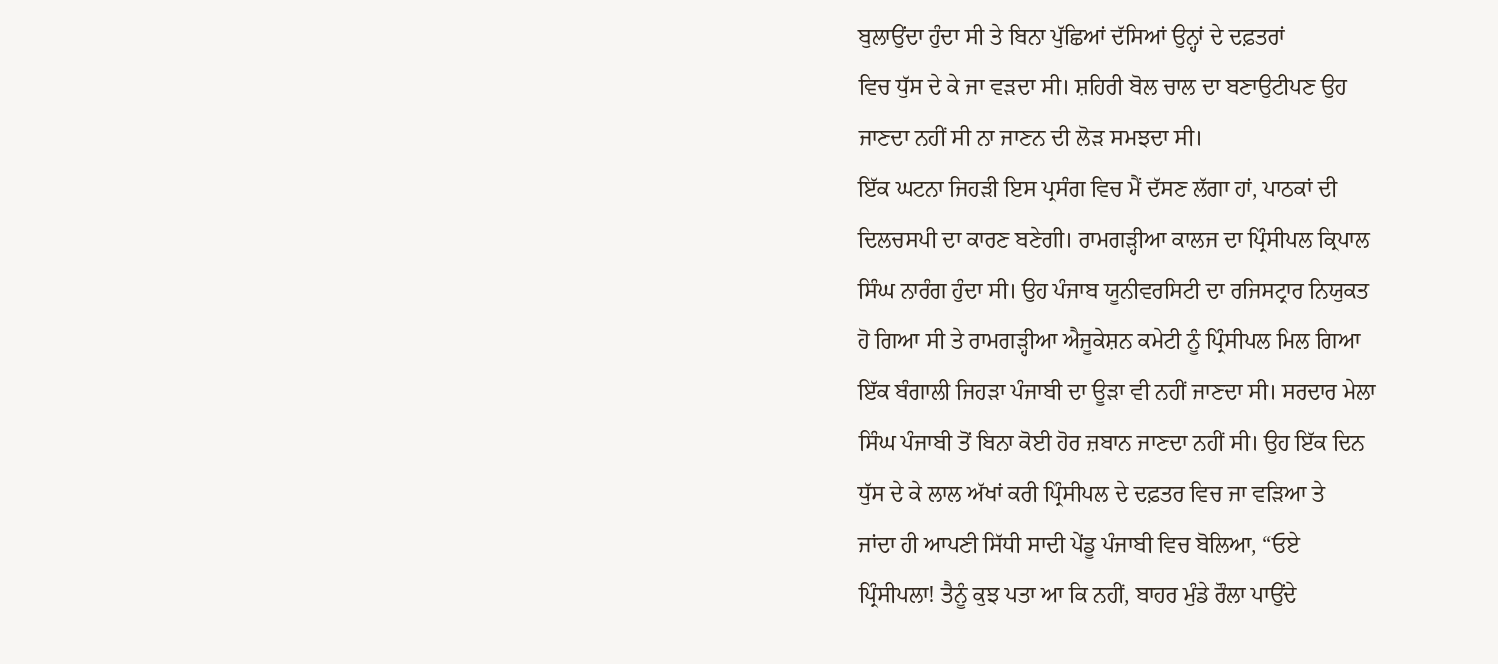ਬੁਲਾਉਂਦਾ ਹੁੰਦਾ ਸੀ ਤੇ ਬਿਨਾ ਪੁੱਛਿਆਂ ਦੱਸਿਆਂ ਉਨ੍ਹਾਂ ਦੇ ਦਫ਼ਤਰਾਂ
ਵਿਚ ਧੁੱਸ ਦੇ ਕੇ ਜਾ ਵੜਦਾ ਸੀ। ਸ਼ਹਿਰੀ ਬੋਲ ਚਾਲ ਦਾ ਬਣਾਉਟੀਪਣ ਉਹ
ਜਾਣਦਾ ਨਹੀਂ ਸੀ ਨਾ ਜਾਣਨ ਦੀ ਲੋੜ ਸਮਝਦਾ ਸੀ।
ਇੱਕ ਘਟਨਾ ਜਿਹੜੀ ਇਸ ਪ੍ਰਸੰਗ ਵਿਚ ਮੈਂ ਦੱਸਣ ਲੱਗਾ ਹਾਂ, ਪਾਠਕਾਂ ਦੀ
ਦਿਲਚਸਪੀ ਦਾ ਕਾਰਣ ਬਣੇਗੀ। ਰਾਮਗੜ੍ਹੀਆ ਕਾਲਜ ਦਾ ਪ੍ਰਿੰਸੀਪਲ ਕ੍ਰਿਪਾਲ
ਸਿੰਘ ਨਾਰੰਗ ਹੁੰਦਾ ਸੀ। ਉਹ ਪੰਜਾਬ ਯੂਨੀਵਰਸਿਟੀ ਦਾ ਰਜਿਸਟ੍ਰਾਰ ਨਿਯੁਕਤ
ਹੋ ਗਿਆ ਸੀ ਤੇ ਰਾਮਗੜ੍ਹੀਆ ਐਜੂਕੇਸ਼ਨ ਕਮੇਟੀ ਨੂੰ ਪ੍ਰਿੰਸੀਪਲ ਮਿਲ ਗਿਆ
ਇੱਕ ਬੰਗਾਲੀ ਜਿਹੜਾ ਪੰਜਾਬੀ ਦਾ ਊੜਾ ਵੀ ਨਹੀਂ ਜਾਣਦਾ ਸੀ। ਸਰਦਾਰ ਮੇਲਾ
ਸਿੰਘ ਪੰਜਾਬੀ ਤੋਂ ਬਿਨਾ ਕੋਈ ਹੋਰ ਜ਼ਬਾਨ ਜਾਣਦਾ ਨਹੀਂ ਸੀ। ਉਹ ਇੱਕ ਦਿਨ
ਧੁੱਸ ਦੇ ਕੇ ਲਾਲ ਅੱਖਾਂ ਕਰੀ ਪ੍ਰਿੰਸੀਪਲ ਦੇ ਦਫ਼ਤਰ ਵਿਚ ਜਾ ਵੜਿਆ ਤੇ
ਜਾਂਦਾ ਹੀ ਆਪਣੀ ਸਿੱਧੀ ਸਾਦੀ ਪੇਂਡੂ ਪੰਜਾਬੀ ਵਿਚ ਬੋਲਿਆ, “ਓਏ
ਪ੍ਰਿੰਸੀਪਲਾ! ਤੈਨੂੰ ਕੁਝ ਪਤਾ ਆ ਕਿ ਨਹੀਂ, ਬਾਹਰ ਮੁੰਡੇ ਰੌਲਾ ਪਾਉਂਦੇ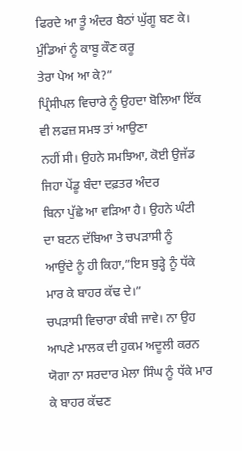ਫਿਰਦੇ ਆ ਤੂੰ ਅੰਦਰ ਬੈਠਾਂ ਘੁੱਗੂ ਬਣ ਕੇ। ਮੁੰਡਿਆਂ ਨੂੰ ਕਾਬੂ ਕੌਣ ਕਰੂ
ਤੇਰਾ ਪੇਅ ਆ ਕੇ?”
ਪ੍ਰਿੰਸੀਪਲ ਵਿਚਾਰੇ ਨੂੰ ਉਹਦਾ ਬੋਲਿਆ ਇੱਕ ਵੀ ਲਫਜ਼ ਸਮਝ ਤਾਂ ਆਉਣਾ
ਨਹੀਂ ਸੀ। ਉਹਨੇ ਸਮਝਿਆ, ਕੋਈ ਉਜੱਡ ਜਿਹਾ ਪੇਂਡੂ ਬੰਦਾ ਦਫ਼ਤਰ ਅੰਦਰ
ਬਿਨਾ ਪੁੱਛੇ ਆ ਵੜਿਆ ਹੈ। ਉਹਨੇ ਘੰਟੀ ਦਾ ਬਟਨ ਦੱਬਿਆ ਤੇ ਚਪੜਾਸੀ ਨੂੰ
ਆਉਂਦੇ ਨੂੰ ਹੀ ਕਿਹਾ,”ਇਸ ਬੁੜ੍ਹੇ ਨੂੰ ਧੱਕੇ ਮਾਰ ਕੇ ਬਾਹਰ ਕੱਢ ਦੇ।”
ਚਪੜਾਸੀ ਵਿਚਾਰਾ ਕੰਬੀ ਜਾਵੇ। ਨਾ ਉਹ ਆਪਣੇ ਮਾਲਕ ਦੀ ਹੁਕਮ ਅਦੂਲੀ ਕਰਨ
ਯੋਗਾ ਨਾ ਸਰਦਾਰ ਮੇਲਾ ਸਿੰਘ ਨੂੰ ਧੱਕੇ ਮਾਰ ਕੇ ਬਾਹਰ ਕੱਢਣ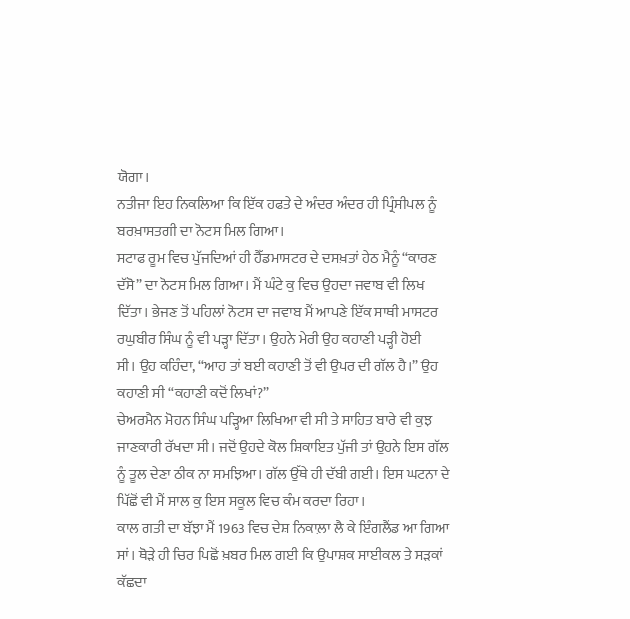ਯੋਗਾ।
ਨਤੀਜਾ ਇਹ ਨਿਕਲਿਆ ਕਿ ਇੱਕ ਹਫਤੇ ਦੇ ਅੰਦਰ ਅੰਦਰ ਹੀ ਪ੍ਰਿੰਸੀਪਲ ਨੂੰ
ਬਰਖ਼ਾਸਤਗੀ ਦਾ ਨੋਟਸ ਮਿਲ ਗਿਆ।
ਸਟਾਫ ਰੂਮ ਵਿਚ ਪੁੱਜਦਿਆਂ ਹੀ ਹੈੱਡਮਾਸਟਰ ਦੇ ਦਸਖ਼ਤਾਂ ਹੇਠ ਮੈਨੂੰ “ਕਾਰਣ
ਦੱਸੋ” ਦਾ ਨੋਟਸ ਮਿਲ ਗਿਆ। ਮੈਂ ਘੰਟੇ ਕੁ ਵਿਚ ਉਹਦਾ ਜਵਾਬ ਵੀ ਲਿਖ
ਦਿੱਤਾ। ਭੇਜਣ ਤੋਂ ਪਹਿਲਾਂ ਨੋਟਸ ਦਾ ਜਵਾਬ ਮੈਂ ਆਪਣੇ ਇੱਕ ਸਾਥੀ ਮਾਸਟਰ
ਰਘੁਬੀਰ ਸਿੰਘ ਨੂੰ ਵੀ ਪੜ੍ਹਾ ਦਿੱਤਾ। ਉਹਨੇ ਮੇਰੀ ਉਹ ਕਹਾਣੀ ਪੜ੍ਹੀ ਹੋਈ
ਸੀ। ਉਹ ਕਹਿੰਦਾ, “ਆਹ ਤਾਂ ਬਈ ਕਹਾਣੀ ਤੋਂ ਵੀ ਉਪਰ ਦੀ ਗੱਲ ਹੈ।” ਉਹ
ਕਹਾਣੀ ਸੀ “ਕਹਾਣੀ ਕਦੋਂ ਲਿਖਾਂ?”
ਚੇਅਰਮੈਨ ਮੋਹਨ ਸਿੰਘ ਪੜ੍ਹਿਆ ਲਿਖਿਆ ਵੀ ਸੀ ਤੇ ਸਾਹਿਤ ਬਾਰੇ ਵੀ ਕੁਝ
ਜਾਣਕਾਰੀ ਰੱਖਦਾ ਸੀ। ਜਦੋਂ ਉਹਦੇ ਕੋਲ ਸ਼ਿਕਾਇਤ ਪੁੱਜੀ ਤਾਂ ਉਹਨੇ ਇਸ ਗੱਲ
ਨੂੰ ਤੂਲ ਦੇਣਾ ਠੀਕ ਨਾ ਸਮਝਿਆ। ਗੱਲ ਉੱਥੇ ਹੀ ਦੱਬੀ ਗਈ। ਇਸ ਘਟਨਾ ਦੇ
ਪਿੱਛੋਂ ਵੀ ਮੈਂ ਸਾਲ ਕੁ ਇਸ ਸਕੂਲ ਵਿਚ ਕੰਮ ਕਰਦਾ ਰਿਹਾ।
ਕਾਲ ਗਤੀ ਦਾ ਬੱਝਾ ਮੈਂ 1963 ਵਿਚ ਦੇਸ਼ ਨਿਕਾਲ਼ਾ ਲੈ ਕੇ ਇੰਗਲੈਂਡ ਆ ਗਿਆ
ਸਾਂ। ਥੋੜੇ ਹੀ ਚਿਰ ਪਿਛੋਂ ਖ਼ਬਰ ਮਿਲ ਗਈ ਕਿ ਉਪਾਸ਼ਕ ਸਾਈਕਲ ਤੇ ਸੜਕਾਂ
ਕੱਛਦਾ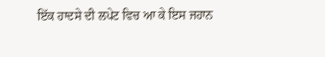ਇੱਕ ਹਾਦਸੇ ਦੀ ਲਪੇਟ ਵਿਚ ਆ ਕੇ ਇਸ ਜਹਾਨ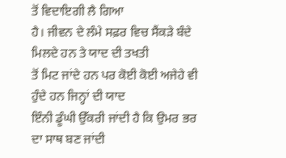ਤੋਂ ਵਿਦਾਇਗੀ ਲੈ ਗਿਆ
ਹੈ। ਜੀਵਨ ਦੇ ਲੰਮੇ ਸਫ਼ਰ ਵਿਚ ਸੈਂਕੜੇ ਬੰਦੇ ਮਿਲਦੇ ਹਨ ਤੇ ਯਾਦ ਦੀ ਤਖਤੀ
ਤੋਂ ਮਿਟ ਜਾਂਦੇ ਹਨ ਪਰ ਕੋਈ ਕੋਈ ਅਜੇਹੇ ਵੀ ਹੁੰਦੇ ਹਨ ਜਿਨ੍ਹਾਂ ਦੀ ਯਾਦ
ਇੰਨੀ ਡੂੰਘੀ ਉੱਕਰੀ ਜਾਂਦੀ ਹੈ ਕਿ ਉਮਰ ਭਰ ਦਾ ਸਾਥ ਬਣ ਜਾਂਦੀ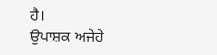ਹੈ।
ਉਪਾਸ਼ਕ ਅਜੇਹੇ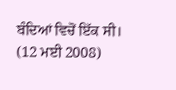ਬੰਦਿਆਂ ਵਿਚੋਂ ਇੱਕ ਸੀ।
(12 ਮਈ 2008)